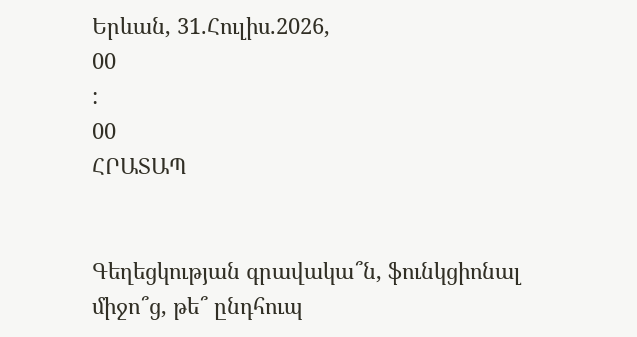Երևան, 31.Հուլիս.2026,
00
:
00
ՀՐԱՏԱՊ


Գեղեցկության գրավակա՞ն, ֆունկցիոնալ միջո՞ց, թե՞ ընդհուպ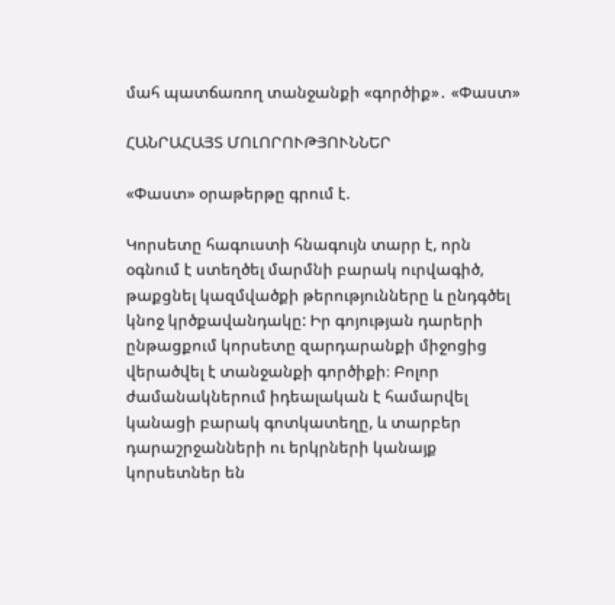մահ պատճառող տանջանքի «գործիք»․ «Փաստ»

ՀԱՆՐԱՀԱՅՏ ՄՈԼՈՐՈՒԹՅՈՒՆՆԵՐ

«Փաստ» օրաթերթը գրում է.

Կորսետը հագուստի հնագույն տարր է, որն օգնում է ստեղծել մարմնի բարակ ուրվագիծ, թաքցնել կազմվածքի թերությունները և ընդգծել կնոջ կրծքավանդակը: Իր գոյության դարերի ընթացքում կորսետը զարդարանքի միջոցից վերածվել է տանջանքի գործիքի։ Բոլոր ժամանակներում իդեալական է համարվել կանացի բարակ գոտկատեղը, և տարբեր դարաշրջանների ու երկրների կանայք կորսետներ են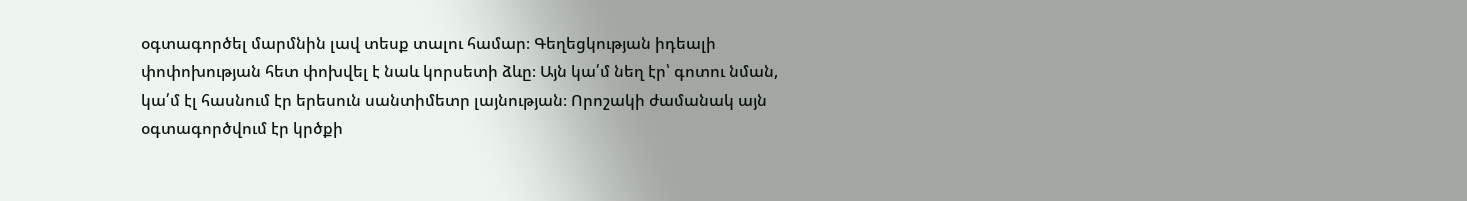օգտագործել մարմնին լավ տեսք տալու համար։ Գեղեցկության իդեալի փոփոխության հետ փոխվել է նաև կորսետի ձևը։ Այն կա՛մ նեղ էր՝ գոտու նման, կա՛մ էլ հասնում էր երեսուն սանտիմետր լայնության։ Որոշակի ժամանակ այն օգտագործվում էր կրծքի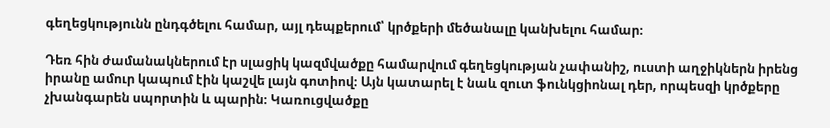գեղեցկությունն ընդգծելու համար, այլ դեպքերում՝ կրծքերի մեծանալը կանխելու համար։

Դեռ հին ժամանակներում էր սլացիկ կազմվածքը համարվում գեղեցկության չափանիշ, ուստի աղջիկներն իրենց իրանը ամուր կապում էին կաշվե լայն գոտիով։ Այն կատարել է նաև զուտ ֆունկցիոնալ դեր, որպեսզի կրծքերը չխանգարեն սպորտին և պարին։ Կառուցվածքը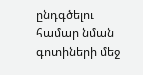ընդգծելու համար նման գոտիների մեջ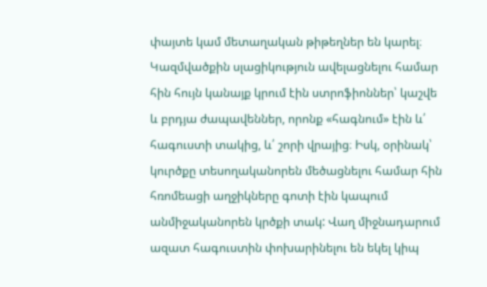փայտե կամ մետաղական թիթեղներ են կարել։ Կազմվածքին սլացիկություն ավելացնելու համար հին հույն կանայք կրում էին ստրոֆիոններ՝ կաշվե և բրդյա ժապավեններ, որոնք «հագնում» էին և՛ հագուստի տակից, և՛ շորի վրայից։ Իսկ, օրինակ՝ կուրծքը տեսողականորեն մեծացնելու համար հին հռոմեացի աղջիկները գոտի էին կապում անմիջականորեն կրծքի տակ: Վաղ միջնադարում ազատ հագուստին փոխարինելու են եկել կիպ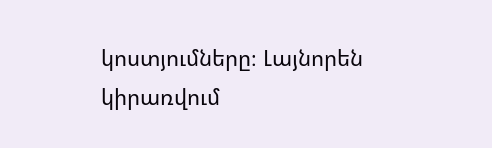կոստյումները։ Լայնորեն կիրառվում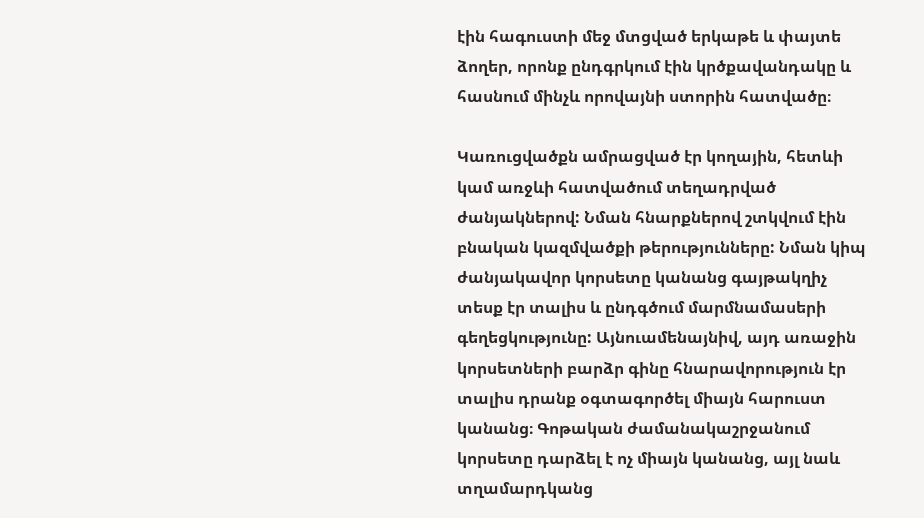էին հագուստի մեջ մտցված երկաթե և փայտե ձողեր, որոնք ընդգրկում էին կրծքավանդակը և հասնում մինչև որովայնի ստորին հատվածը։

Կառուցվածքն ամրացված էր կողային, հետևի կամ առջևի հատվածում տեղադրված ժանյակներով: Նման հնարքներով շտկվում էին բնական կազմվածքի թերությունները: Նման կիպ ժանյակավոր կորսետը կանանց գայթակղիչ տեսք էր տալիս և ընդգծում մարմնամասերի գեղեցկությունը: Այնուամենայնիվ, այդ առաջին կորսետների բարձր գինը հնարավորություն էր տալիս դրանք օգտագործել միայն հարուստ կանանց։ Գոթական ժամանակաշրջանում կորսետը դարձել է ոչ միայն կանանց, այլ նաև տղամարդկանց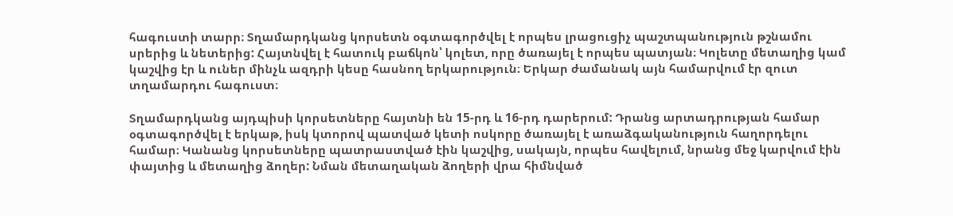հագուստի տարր։ Տղամարդկանց կորսետն օգտագործվել է որպես լրացուցիչ պաշտպանություն թշնամու սրերից և նետերից: Հայտնվել է հատուկ բաճկոն՝ կոլետ, որը ծառայել է որպես պատյան։ Կոլետը մետաղից կամ կաշվից էր և ուներ մինչև ազդրի կեսը հասնող երկարություն։ Երկար ժամանակ այն համարվում էր զուտ տղամարդու հագուստ։

Տղամարդկանց այդպիսի կորսետները հայտնի են 15-րդ և 16-րդ դարերում: Դրանց արտադրության համար օգտագործվել է երկաթ, իսկ կտորով պատված կետի ոսկորը ծառայել է առաձգականություն հաղորդելու համար։ Կանանց կորսետները պատրաստված էին կաշվից, սակայն, որպես հավելում, նրանց մեջ կարվում էին փայտից և մետաղից ձողեր: Նման մետաղական ձողերի վրա հիմնված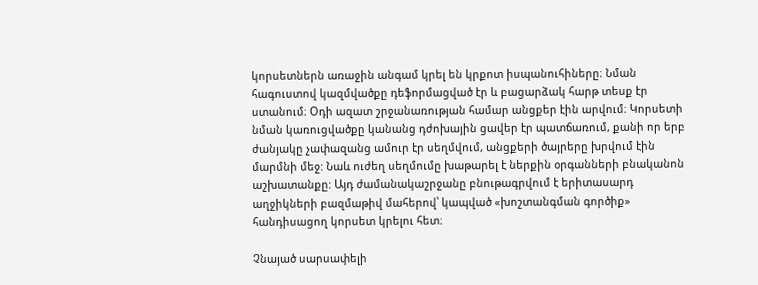կորսետներն առաջին անգամ կրել են կրքոտ իսպանուհիները։ Նման հագուստով կազմվածքը դեֆորմացված էր և բացարձակ հարթ տեսք էր ստանում։ Օդի ազատ շրջանառության համար անցքեր էին արվում։ Կորսետի նման կառուցվածքը կանանց դժոխային ցավեր էր պատճառում, քանի որ երբ ժանյակը չափազանց ամուր էր սեղմվում, անցքերի ծայրերը խրվում էին մարմնի մեջ: Նաև ուժեղ սեղմումը խաթարել է ներքին օրգանների բնականոն աշխատանքը: Այդ ժամանակաշրջանը բնութագրվում է երիտասարդ աղջիկների բազմաթիվ մահերով՝ կապված «խոշտանգման գործիք» հանդիսացող կորսետ կրելու հետ։

Չնայած սարսափելի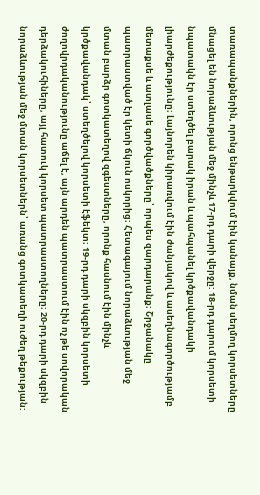տառապանքներին, որոնց ենթարկվում էին կանայք, նման սեղմող կորսետները մնացել են նորաձևության մեջ մինչև 17-րդ դարի վերջը: 18-րդ դարում կորսետի նպատակն էր ստեղծել բարակ իրան և պահպանել կրծքավանդակի լիարժեքությունը։ Լայնորեն կիրառվում էին ժանյակով և ասեղնագործությամբ մետաքսե և ատլասե գործվածքները՝ որպես զարդարանք։ Շրջանակը պատրաստված էր կետի ճկուն ոսկորից։ Հետագայում նորաձևության մեջ մտան բարձր գոտկատեղով զգեստները, որոնք հասնում էին մինչև կրծքավանդակ՝ ստեղծելով կորսետի էֆեկտ։ 19-րդ դարի սկզբին կորսետի ժողովրդականությունը աճել է, այն արդեն պատրաստում էին ոչ թե սովորական դերձակուհիները, այլ հատուկ կորսետ պատրաստողները։ 20-րդ դարի սկզբին նորաձևության մեջ մտան կորսետներն՝ առանց գոտկատեղի ուժեղ թեքության: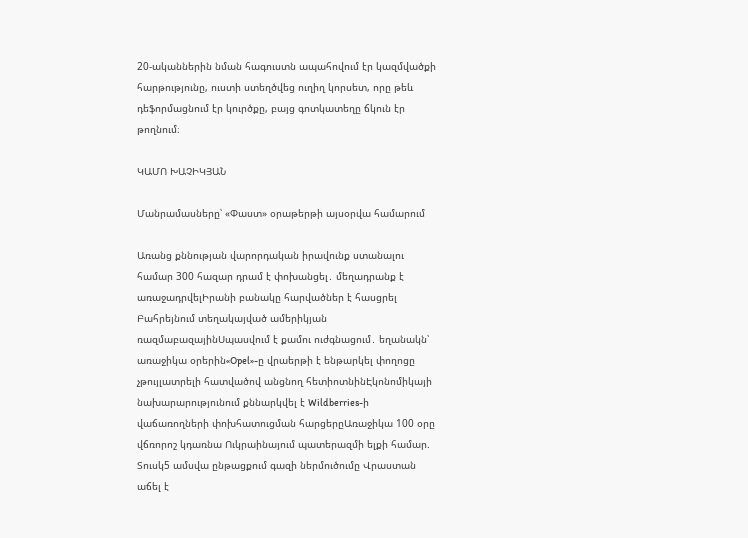20-ականներին նման հագուստն ապահովում էր կազմվածքի հարթությունը, ուստի ստեղծվեց ուղիղ կորսետ, որը թեև դեֆորմացնում էր կուրծքը, բայց գոտկատեղը ճկուն էր թողնում։

ԿԱՄՈ ԽԱՉԻԿՅԱՆ

Մանրամասները՝ «Փաստ» օրաթերթի այսօրվա համարում

Առանց քննության վարորդական իրավունք ստանալու համար 300 հազար դրամ է փոխանցել․ մեղադրանք է առաջադրվելԻրանի բանակը հարվածներ է հասցրել Բահրեյնում տեղակայված ամերիկյան ռազմաբազայինՍպասվում է քամու ուժգնացում․ եղանակն՝ առաջիկա օրերին«Opel»-ը վրաերթի է ենթարկել փողոցը չթույլատրելի հատվածով անցնող հետիոտնինԷկոնոմիկայի նախարարությունում քննարկվել է Wildberries-ի վաճառողների փոխհատուցման հարցերըԱռաջիկա 100 օրը վճռորոշ կդառնա Ուկրաինայում պատերազմի ելքի համար. Տուսկ5 ամսվա ընթացքում գազի ներմուծումը Վրաստան աճել է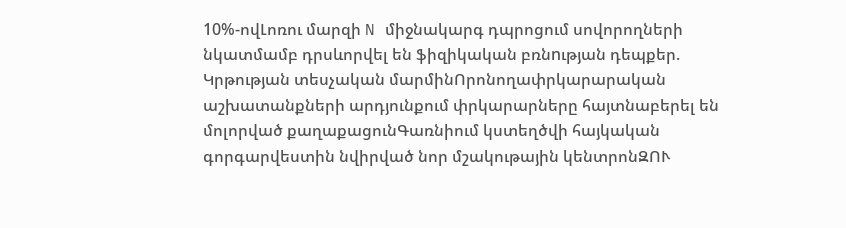10%-ովԼոռու մարզի N միջնակարգ դպրոցում սովորողների նկատմամբ դրսևորվել են ֆիզիկական բռնnւթյան դեպքեր. Կրթության տեսչական մարմինՈրոնողափրկարարական աշխատանքների արդյունքում փրկարարները հայտնաբերել են մոլորված քաղաքացունԳառնիում կստեղծվի հայկական գորգարվեստին նվիրված նոր մշակութային կենտրոնԶՈՒ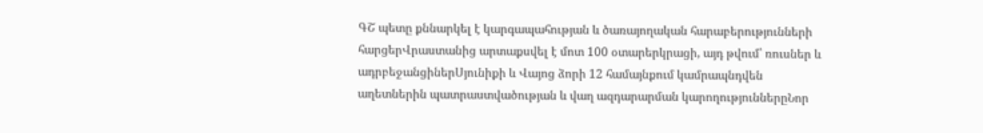ԳՇ պետը քննարկել է կարգապահության և ծառայողական հարաբերությունների հարցերՎրաստանից արտաքսվել է մոտ 100 օտարերկրացի, այդ թվում՝ ռուսներ և ադրբեջանցիներՍյունիքի և Վայոց ձորի 12 համայնքում կամրապնդվեն աղետներին պատրաստվածության և վաղ ազդարարման կարողություններըՆոր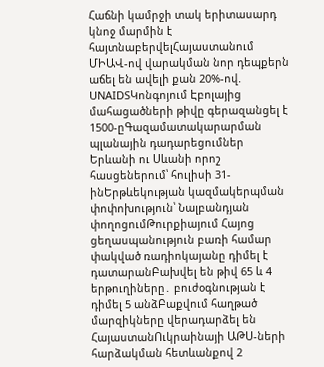Հաճնի կամրջի տակ երիտասարդ կնոջ մարմին է հայտնաբերվելՀայաստանում ՄԻԱՎ-ով վարակման նոր դեպքերն աճել են ավելի քան 20%-ով. UNAIDSԿոնգոյում Էբոլայից մահացածների թիվը գերազանցել է 1500-ըԳազամատակարարման պլանային դադարեցումներ Երևանի ու Սևանի որոշ հասցեներում՝ հուլիսի 31-ինԵրթևեկության կազմակերպման փոփոխություն՝ Նալբանդյան փողոցումԹուրքիայում Հայոց ցեղասպանություն բառի համար փակված ռադիոկայանը դիմել է դատարանԲախվել են թիվ 65 և 4 երթուղիները․ բուժօգնության է դիմել 5 անձԲաքվում հաղթած մարզիկները վերադարձել են ՀայաստանՈւկրաինայի ԱԹՍ-ների հարձակման հետևանքով 2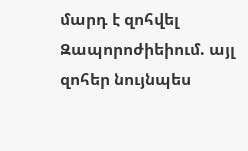մարդ է զոհվել Զապորոժիեիում. այլ զոհեր նույնպես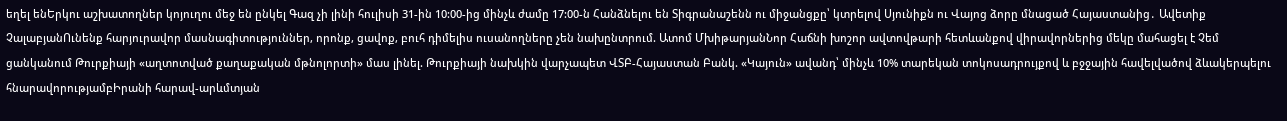եղել ենԵրկու աշխատողներ կոյուղու մեջ են ընկել Գազ չի լինի հուլիսի 31-ին 10:00-ից մինչև ժամը 17:00-ն Հանձնելու են Տիգրանաշենն ու միջանցքը՝ կտրելով Սյունիքն ու Վայոց ձորը մնացած Հայաստանից․ Ավետիք ՉալաբյանՈւնենք հարյուրավոր մասնագիտություններ, որոնք, ցավոք, բուհ դիմելիս ուսանողները չեն նախընտրում. Ատոմ ՄխիթարյանՆոր Հաճնի խոշոր ավտովթարի հետևանքով վիրավորներից մեկը մահացել է Չեմ ցանկանում Թուրքիայի «աղտոտված քաղաքական մթնոլորտի» մաս լինել. Թուրքիայի նախկին վարչապետ ՎՏԲ-Հայաստան Բանկ. «Կայուն» ավանդ՝ մինչև 10% տարեկան տոկոսադրույքով և բջջային հավելվածով ձևակերպելու հնարավորությամբԻրանի հարավ-արևմտյան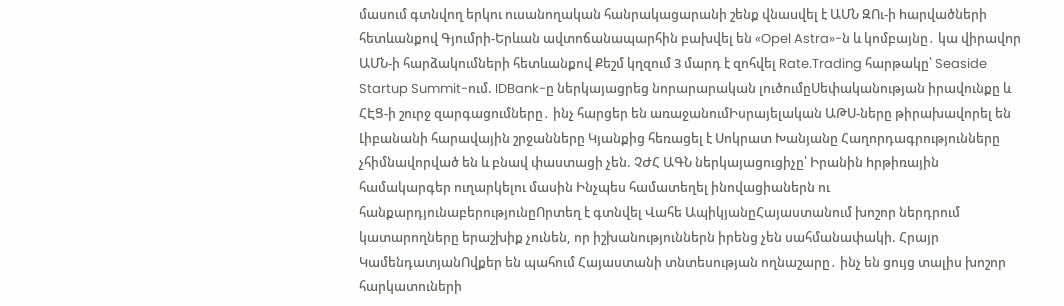մասում գտնվող երկու ուսանողական հանրակացարանի շենք վնաuվել է ԱՄՆ ԶՈւ-ի hարվածների հետևանքով Գյումրի-Երևան ավտոճանապարհին բախվել են «Opel Astra»-ն և կոմբայնը․ կա վիրավnր ԱՄՆ-ի հարձակումների հետևանքով Քեշմ կղզում 3 մարդ է զոհվել Rate.Trading հարթակը՝ Seaside Startup Summit-ում. IDBank-ը ներկայացրեց նորարարական լուծումըՍեփականության իրավունքը և ՀԷՑ-ի շուրջ զարգացումները․ ինչ հարցեր են առաջանումԻսրայելական ԱԹՍ-ները թիրախավորել են Լիբանանի հարավային շրջանները Կյանքից հեռացել է Սոկրատ Խանյանը Հաղորդագրությունները չհիմնավորված են և բնավ փաստացի չեն. ՉԺՀ ԱԳՆ ներկայացուցիչը՝ Իրանին hրթիռային համակարգեր ուղարկելու մասին Ինչպես համատեղել ինովացիաներն ու հանքարդյունաբերությունըՈրտեղ է գտնվել Վահե ԱպիկյանըՀայաստանում խոշոր ներդրում կատարողները երաշխիք չունեն, որ իշխանություններն իրենց չեն սահմանափակի. Հրայր ԿամենդատյանՈվքեր են պահում Հայաստանի տնտեսության ողնաշարը․ ինչ են ցույց տալիս խոշոր հարկատուների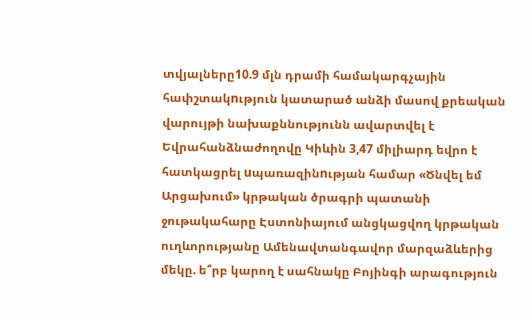տվյալները10.9 մլն դրամի համակարգչային հափշտակnւթյուն կատարած անձի մասով քրեական վարույթի նախաքննությունն ավարտվել է Եվրահանձնաժողովը Կիևին 3,47 միլիարդ եվրո է հատկացրել uպառազինnւթյան համար «Ծնվել եմ Արցախում» կրթական ծրագրի պատանի ջութակահարը Էստոնիայում անցկացվող կրթական ուղևորությանը Ամենավտանգավոր մարզաձևերից մեկը. ե՞րբ կարող է սահնակը Բոյինգի արագություն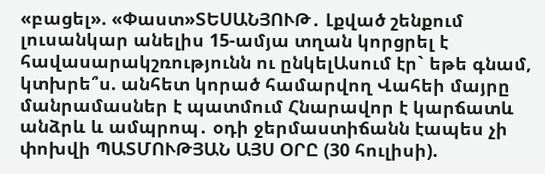«բացել». «Փաստ»ՏԵՍԱՆՅՈՒԹ․ Լքված շենքում լուսանկար անելիս 15-ամյա տղան կորցրել է հավասարակշռությունն ու ընկելԱսում էր` եթե գնամ, կտխրե՞ս. անհետ կորած համարվող Վահեի մայրը մանրամասներ է պատմում Հնարավոր է կարճատև անձրև և ամպրոպ․ օդի ջերմաստիճանն էապես չի փոխվի ՊԱՏՄՈՒԹՅԱՆ ԱՅՍ ՕՐԸ (30 հուլիսի).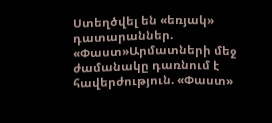Ստեղծվել են «եռյակ» դատարաններ. «Փաստ»Արմատների մեջ ժամանակը դառնում է հավերժություն. «Փաստ»